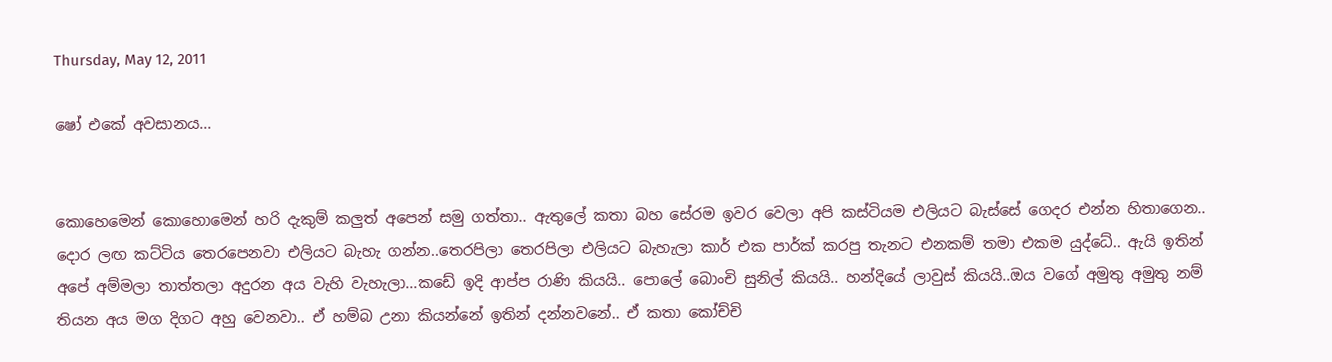Thursday, May 12, 2011

ෂෝ එකේ අවසානය...


කොහෙමෙන් කොහොමෙන් හරි දැකුම් කලුත් අපෙන් සමු ගත්තා.. ඇතුලේ කතා බහ සේරම ඉවර වෙලා අපි කස්ටියම එලියට බැස්සේ ගෙදර එන්න හිතාගෙන.. දොර ලඟ කට්ටිය තෙරපෙනවා එලියට බැහැ ගන්න..තෙරපිලා තෙරපිලා එලියට බැහැලා කාර් එක පාර්ක් කරපු තැනට එනකම් තමා එකම යුද්ධේ.. ඇයි ඉතින් අපේ අම්මලා තාත්තලා අදුරන අය වැහි වැහැලා...කඩේ ඉදි ආප්ප රාණි කියයි.. පොලේ බොංචි සුනිල් කියයි.. හන්දියේ ලාවුස් කියයි..ඔය වගේ අමුතු අමුතු නම් තියන අය මග දිගට අහු වෙනවා.. ඒ හම්බ උනා කියන්නේ ඉතින් දන්නවනේ.. ඒ කතා කෝච්චි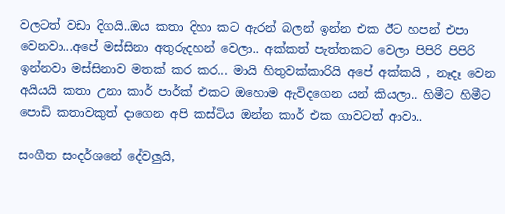වලටත් වඩා දිගයි..ඔය කතා දිහා කට ඇරන් බලන් ඉන්න එක ඊට හපන් එපා වෙනවා...අපේ මස්සිනා අතුරුදහන් වෙලා.. අක්කත් පැත්තකට වෙලා පිපිරි පිපිරි ඉන්නවා මස්සිනාව මතක් කර කර... මායි හිතුවක්කාරියි අපේ අක්කයි , නෑදෑ වෙන අයියයි කතා උනා කාර් පාර්ක් එකට ඔහොම ඇවිදගෙන යන් කියලා.. හිමීට හිමීට පොඩි කතාවකුත් දාගෙන අපි කස්ටිය ඔන්න කාර් එක ගාවටත් ආවා..

සංගීත සංදර්ශනේ දේවලුයි,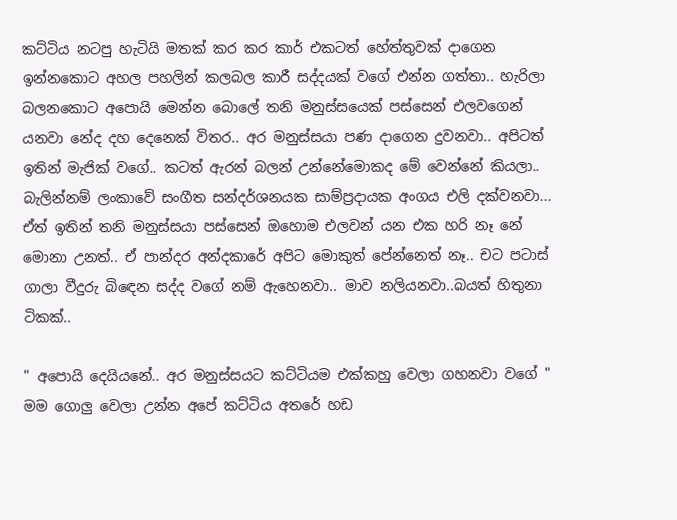කට්ටිය නටපු හැටියි මතක් කර කර කාර් එකටත් හේත්තුවක් දාගෙන ඉන්නකොට අහල පහලින් කලබල කාරී සද්දයක් වගේ එන්න ගත්තා.. හැරිලා බලනකොට අපොයි මෙන්න බොලේ තනි මනුස්සයෙක් පස්සෙන් එලවගෙන් යනවා නේද දහ දෙනෙක් විතර.. අර මනුස්සයා පණ දාගෙන දුවනවා.. අපිටත් ඉතින් මැජික් වගේ.. කටත් ඇරන් බලන් උන්නේමොකද මේ වෙන්නේ කියලා.. බැලින්නම් ලංකාවේ සංගීත සන්දර්ශනයක සාම්ප්‍රදායක අංගය එලි දක්වනවා... ඒත් ඉතින් තනි මනුස්සයා පස්සෙන් ඔහොම එලවන් යන එක හරි නෑ නේ මොනා උනත්.. ඒ පාන්දර අන්දකාරේ අපිට මොකුත් පේන්නෙත් නෑ.. චට පටාස් ගාලා වීදුරු බිඳෙන සද්ද වගේ නම් ඇහෙනවා.. මාව නලියනවා..බයත් හිතුනා ටිකක්..

" අපොයි දෙයියනේ.. අර මනුස්සයට කට්ටියම එක්කහු වෙලා ගහනවා වගේ " මම ගොලු වෙලා උන්න අපේ කට්ටිය අතරේ හඩ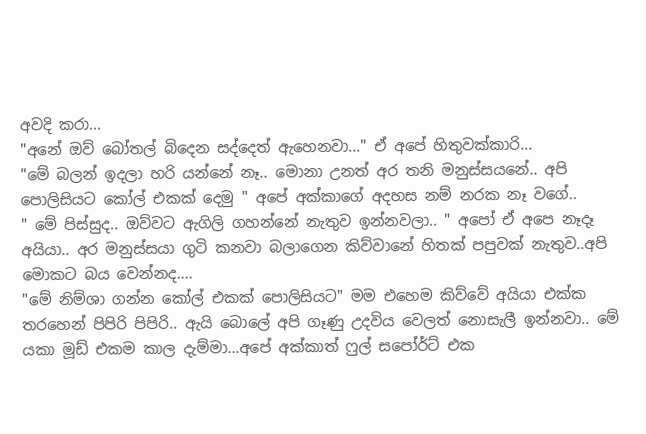අවදි කරා...
"අනේ ඔව් බෝතල් බිදෙන සද්දෙත් ඇහෙනවා..." ඒ අපේ හිතුවක්කාරි...
"මේ බලන් ඉදලා හරි යන්නේ නෑ.. මොනා උනත් අර තනි මනුස්සයනේ.. අපි පොලිසියට කෝල් එකක් දෙමු " අපේ අක්කාගේ අදහස නම් නරක නෑ වගේ..
" මේ පිස්සුද.. ඔව්වට ඇගිලි ගහන්නේ නැතුව ඉන්නවලා.. " අපෝ ඒ අපෙ නෑදෑ අයියා.. අර මනුස්සයා ගුටි කනවා බලාගෙන කිව්වානේ හිතක් පපුවක් නැතුව..අපි මොකට බය වෙන්නද....
"මේ නිම්ශා ගන්න කෝල් එකක් පොලිසියට" මම එහෙම කිව්වේ අයියා එක්ක තරහෙන් පිපිරි පිපිරි.. ඇයි බොලේ අපි ගෑණු උදවිය වෙලත් නොසැලී ඉන්නවා.. මේ යකා මූඩ් එකම කාල දැම්මා...අපේ අක්කාත් ෆුල් සපෝර්ට් එක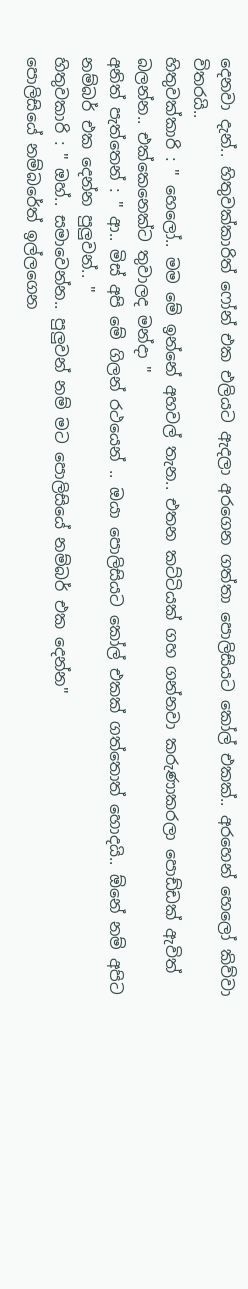දෙනවා දැන්.. හිතුවක්කාරිත් ෆෝන් එක එලියට ඇදලා අරගෙන ගත්තා පොලිසියට කෝල් එකක්.. අරහෙන් හෙලෝ කිව්වා විතරයි..
හිතුවක්කාරි : " හෙලෝ.. මම මේ ඉන්නේ අහවල් තැන.. එතන කට්ටියක් ගහ ගන්නවා කරුණාකරලා පොඩ්ඩක් ඇවිත් බලන්න.. එක්කෙනෙක්ට තුවාලද මන්දා "
අනිත් පැත්තෙන් : " ආ.. මිස් අපි මේ ගිලන් රථයෙන් .. ඔයා පොලිසියට කෝල් එකක් ගත්තොත් හොදයි.. ඕනේ නම් අපිට නම්බර් එක දෙන්න පුලුවන්.. "
හිතුවකාරි : " ඔහ්.. සමාවෙන්න.. පුලුවන් නම් මට පොලිසියේ නම්බර් එක දෙන්න"
පොලිසියේ නම්බරේත් ඉල්ලගෙන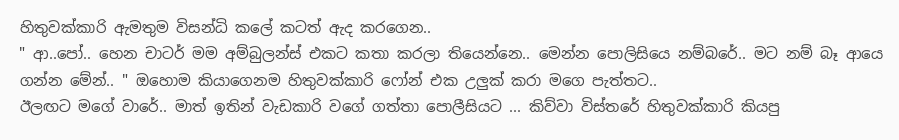හිතුවක්කාරි ඇමතුම විසන්ධි කලේ කටත් ඇද කරගෙන..
" ආ..පෝ.. හෙන චාටර් මම අම්බුලන්ස් එකට කතා කරලා තියෙන්නෙ.. මෙන්න පොලිසියෙ නම්බරේ.. මට නම් බෑ ආයෙ ගන්න මේන්.. " ඔහොම කියාගෙනම හිතුවක්කාරි ෆෝන් එක උලුක් කරා මගෙ පැත්තට..
ඊලඟට මගේ වාරේ.. මාත් ඉතින් වැඩකාරි වගේ ගත්තා පොලීසියට ... කිව්වා විස්තරේ හිතුවක්කාරි කියපු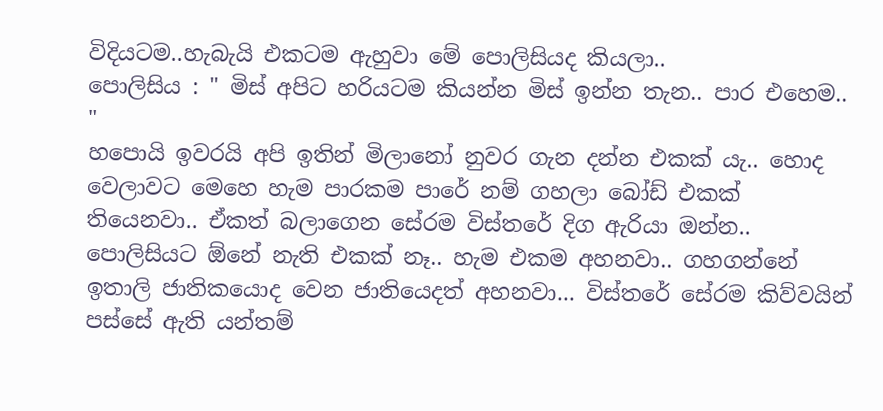විදියටම..හැබැයි එකටම ඇහුවා මේ පොලිසියද කියලා..
පොලිසිය : " මිස් අපිට හරියටම කියන්න මිස් ඉන්න තැන.. පාර එහෙම.. "
හපොයි ඉවරයි අපි ඉතින් මිලානෝ නුවර ගැන දන්න එකක් යැ.. හොද වෙලාවට මෙහෙ හැම පාරකම පාරේ නම් ගහලා බෝඩ් එකක් තියෙනවා.. ඒකත් බලාගෙන සේරම විස්තරේ දිග ඇරියා ඔන්න.. පොලිසියට ඕනේ නැති එකක් නෑ.. හැම එකම අහනවා.. ගහගන්නේ ඉතාලි ජාතිකයොද වෙන ජාතියෙදත් අහනවා... විස්තරේ සේරම කිව්වයින් පස්සේ ඇති යන්තම්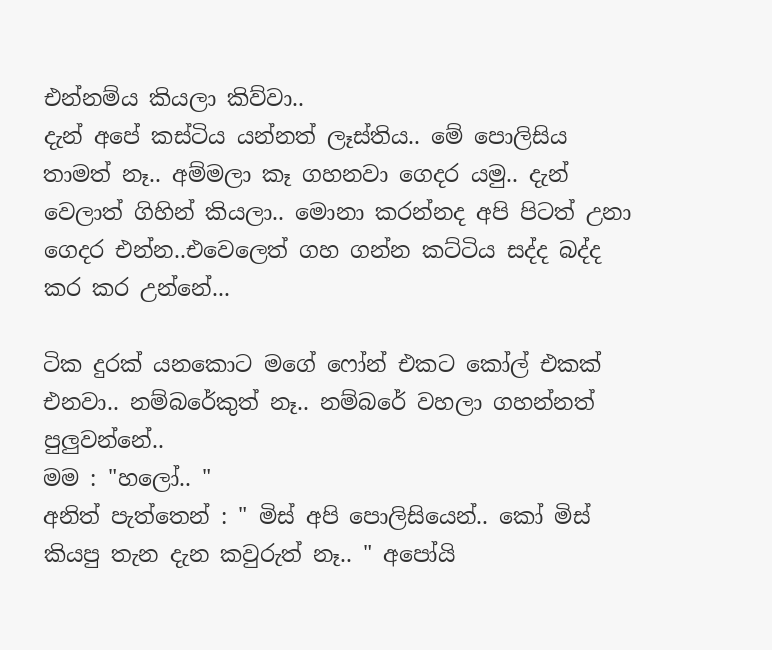එන්නම්ය කියලා කිව්වා..
දැන් අපේ කස්ටිය යන්නත් ලෑස්තිය.. මේ පොලිසිය තාමත් නෑ.. අම්මලා කෑ ගහනවා ගෙදර යමු.. දැන් වෙලාත් ගිහින් කියලා.. මොනා කරන්නද අපි පිටත් උනා ගෙදර එන්න..එවෙලෙත් ගහ ගන්න කට්ටිය සද්ද බද්ද කර කර උන්නේ...

ටික දුරක් යනකොට මගේ ෆෝන් එකට කෝල් එකක් එනවා.. නම්බරේකුත් නෑ.. නම්බරේ වහලා ගහන්නත් පුලුවන්නේ..
මම : "හලෝ.. "
අනිත් පැත්තෙන් : " මිස් අපි පොලිසියෙන්.. කෝ මිස් කියපු තැන දැන කවුරුත් නෑ.. " අපෝයි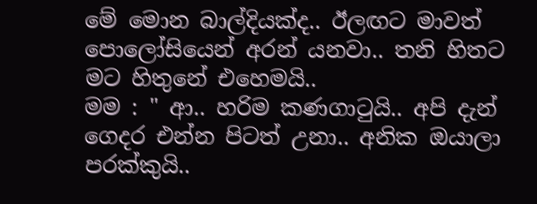මේ මොන බාල්දියක්ද.. ඊලඟට මාවත් පොලෝසියෙන් අරන් යනවා.. තනි හිතට මට හිතුනේ එහෙමයි..
මම : " ආ.. හරිම කණගාටුයි.. අපි දැන් ගෙදර එන්න පිටත් උනා.. අනික ඔයාලා පරක්කුයි..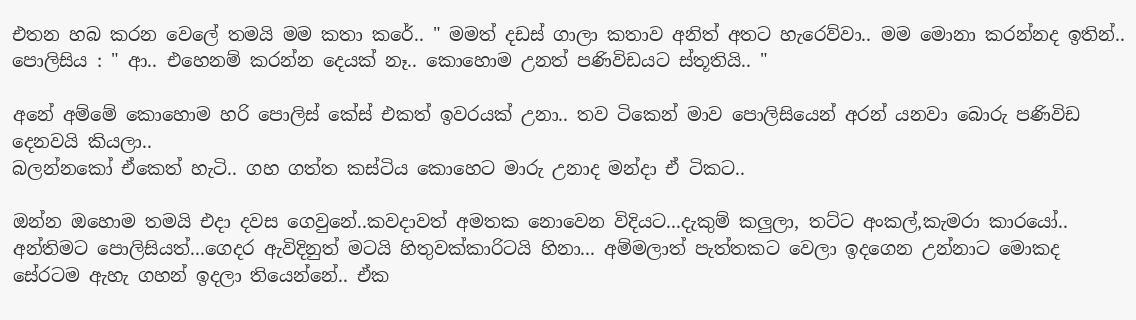එතන හබ කරන වෙලේ තමයි මම කතා කරේ.. " මමත් දඩස් ගාලා කතාව අනිත් අතට හැරෙව්වා.. මම මොනා කරන්නද ඉතින්..
පොලිසිය : " ආ.. එහෙනම් කරන්න දෙයක් නෑ.. කොහොම උනත් පණිවිඩයට ස්තූතියි.. "

අනේ අම්මේ කොහොම හරි පොලිස් කේස් එකත් ඉවරයක් උනා.. තව ටිකෙන් මාව පොලිසියෙන් අරන් යනවා බොරු පණිවිඩ දෙනවයි කියලා..
බලන්නකෝ ඒකෙත් හැටි.. ගහ ගත්ත කස්ටිය කොහෙට මාරු උනාද මන්දා ඒ ටිකට..

ඔන්න ඔහොම තමයි එදා දවස ගෙවුනේ..කවදාවත් අමතක නොවෙන විදියට...දැකුම් කලුලා, තට්ට අංකල්,කැමරා කාරයෝ.. අන්තිමට පොලිසියත්...ගෙදර ඇවිදිනුත් මටයි හිතුවක්කාරිටයි හිනා... අම්මලාත් පැත්තකට වෙලා ඉදගෙන උන්නාට මොකද සේරටම ඇහැ ගහන් ඉදලා තියෙන්නේ.. ඒක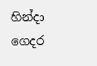හින්දා ගෙදර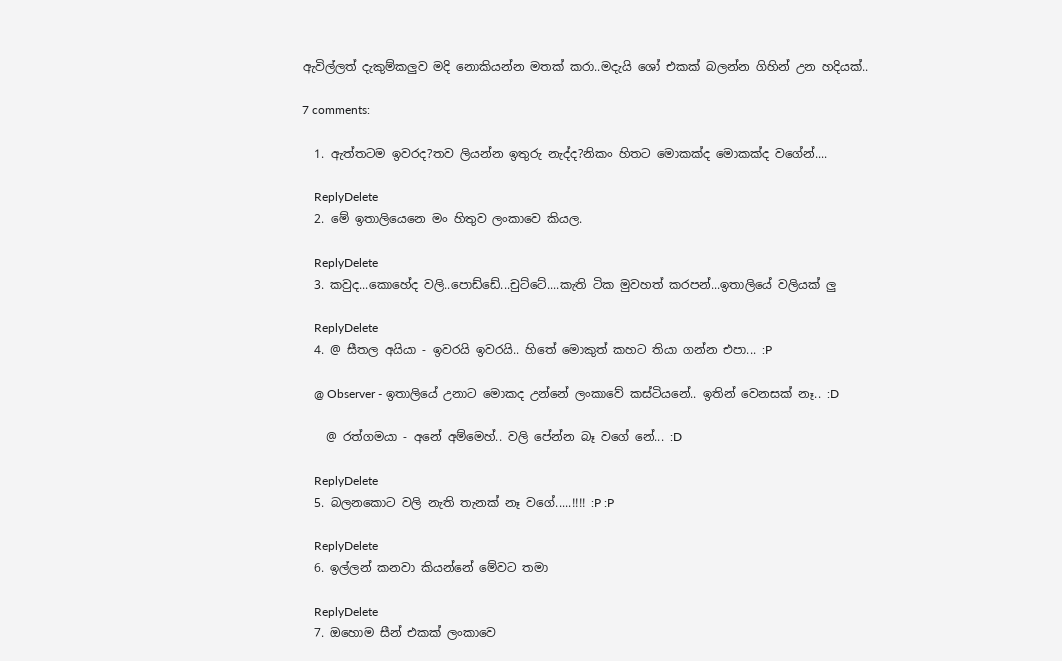ඇවිල්ලත් දැකුම්කලුව මදි නොකියන්න මතක් කරා..මදැයි ශෝ එකක් බලන්න ගිහින් උන හදියක්..

7 comments:

  1. ඇත්තටම ඉවරද?තව ලියන්න ඉතුරු නැද්ද?නිකං හිතට මොකක්ද මොකක්ද වගේන්....

    ReplyDelete
  2. මේ ඉතාලියෙනෙ මං හිතුව ලංකාවෙ කියල.

    ReplyDelete
  3. කවුද...කොහේද වලි..පොඩ්ඩේ...චුට්ටේ....කැති ටික මුවහත් කරපන්...ඉතාලියේ වලියක් ලු

    ReplyDelete
  4. @ සීතල අයියා - ඉවරයි ඉවරයි.. හිතේ මොකුත් කහට තියා ගන්න එපා... :P

    @ Observer - ඉතාලියේ උනාට මොකද උන්නේ ලංකාවේ කස්ටියනේ.. ඉතින් වෙනසක් නෑ.. :D

    @ රත්ගමයා - අනේ අම්මෙහ්.. වලි පේන්න බෑ වගේ නේ... :D

    ReplyDelete
  5. බලනකොට වලි නැති තැනක් නෑ වගේ.....!!!! :P :P

    ReplyDelete
  6. ඉල්ලන් කනවා කියන්නේ මේවට තමා

    ReplyDelete
  7. ඔහොම සීන් එකක් ලංකාවෙ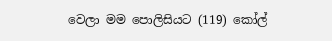වෙලා මම පොලිසියට (119) කෝල්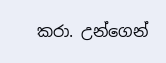කරා. උන්ගෙන්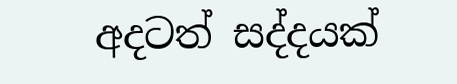අදටත් සද්දයක්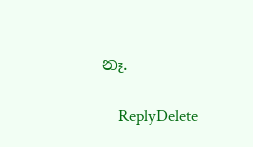නෑ.

    ReplyDelete